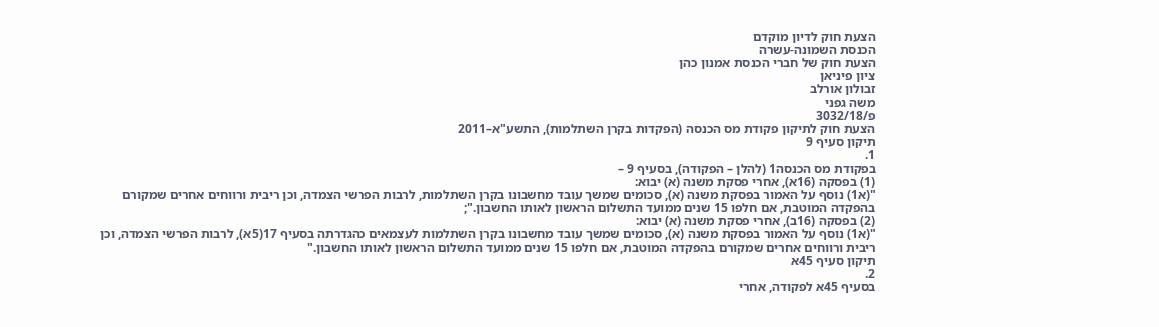הצעת חוק לדיון מוקדם
הכנסת השמונה-עשרה
הצעת חוק של חברי הכנסת אמנון כהן
ציון פיניאן
זבולון אורלב
משה גפני
פ/3032/18
הצעת חוק לתיקון פקודת מס הכנסה (הפקדות בקרן השתלמות), התשע"א–2011
תיקון סעיף 9
1.
בפקודת מס הכנסה1 (להלן – הפקודה), בסעיף 9 –
(1) בפסקה (16א), אחרי פסקת משנה (א) יבוא:
"(א1) נוסף על האמור בפסקת משנה (א), סכומים שמשך עובד מחשבונו בקרן השתלמות, לרבות הפרשי הצמדה, וכן ריבית ורווחים אחרים שמקורם בהפקדה המוטבת, אם חלפו 15 שנים ממועד התשלום הראשון לאותו החשבון.";
(2) בפסקה (16ב), אחרי פסקת משנה (א) יבוא:
"(א1) נוסף על האמור בפסקת משנה (א), סכומים שמשך עובד מחשבונו בקרן השתלמות לעצמאים כהגדרתה בסעיף 17(5א), לרבות הפרשי הצמדה, וכן ריבית ורווחים אחרים שמקורם בהפקדה המוטבת, אם חלפו 15 שנים ממועד התשלום הראשון לאותו החשבון."
תיקון סעיף 45א
2.
בסעיף 45א לפקודה, אחרי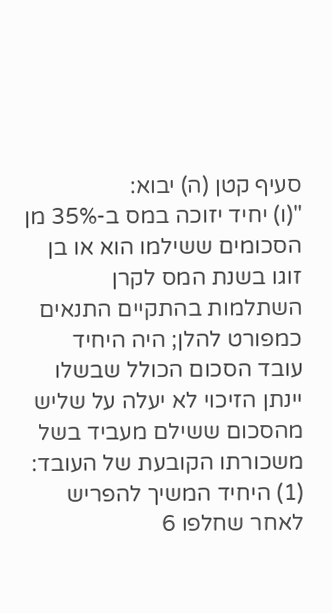סעיף קטן (ה) יבוא:
"(ו) יחיד יזוכה במס ב-35% מן הסכומים ששילמו הוא או בן זוגו בשנת המס לקרן השתלמות בהתקיים התנאים כמפורט להלן; היה היחיד עובד הסכום הכולל שבשלו יינתן הזיכוי לא יעלה על שליש מהסכום ששילם מעביד בשל משכורתו הקובעת של העובד:
(1) היחיד המשיך להפריש לאחר שחלפו 6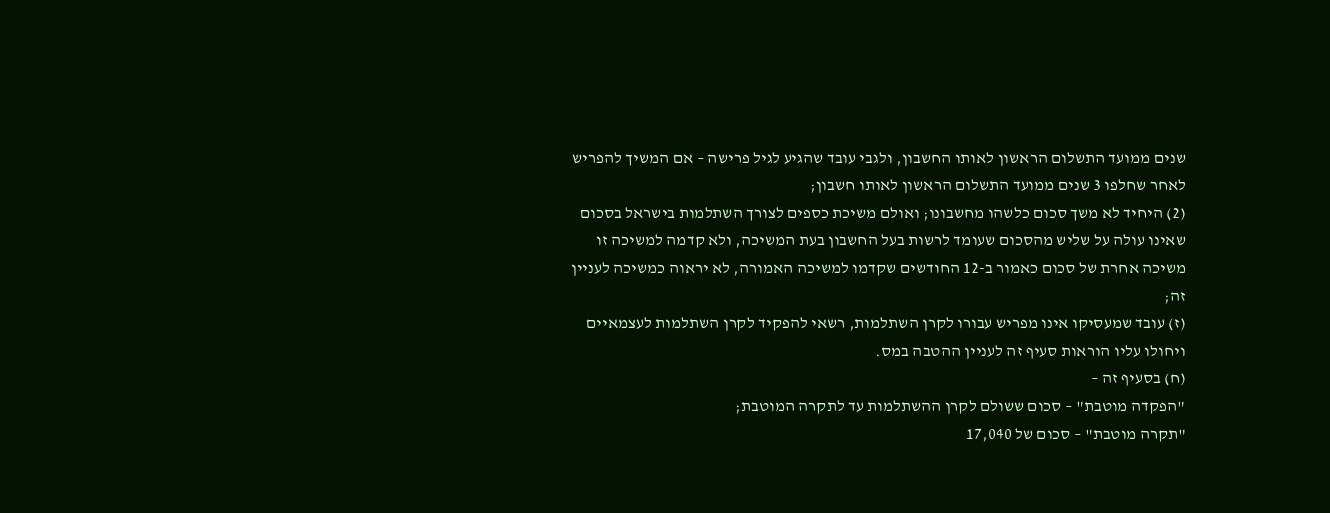שנים ממועד התשלום הראשון לאותו החשבון, ולגבי עובד שהגיע לגיל פרישה – אם המשיך להפריש לאחר שחלפו 3 שנים ממועד התשלום הראשון לאותו חשבון;
(2) היחיד לא משך סכום כלשהו מחשבונו; ואולם משיכת כספים לצורך השתלמות בישראל בסכום שאינו עולה על שליש מהסכום שעומד לרשות בעל החשבון בעת המשיכה, ולא קדמה למשיכה זו משיכה אחרת של סכום כאמור ב-12 החודשים שקדמו למשיכה האמורה, לא יראוה כמשיכה לעניין זה;
(ז) עובד שמעסיקו אינו מפריש עבורו לקרן השתלמות, רשאי להפקיד לקרן השתלמות לעצמאיים ויחולו עליו הוראות סעיף זה לעניין ההטבה במס.
(ח) בסעיף זה –
"הפקדה מוטבת" – סכום ששולם לקרן ההשתלמות עד לתקרה המוטבת;
"תקרה מוטבת" – סכום של 17,040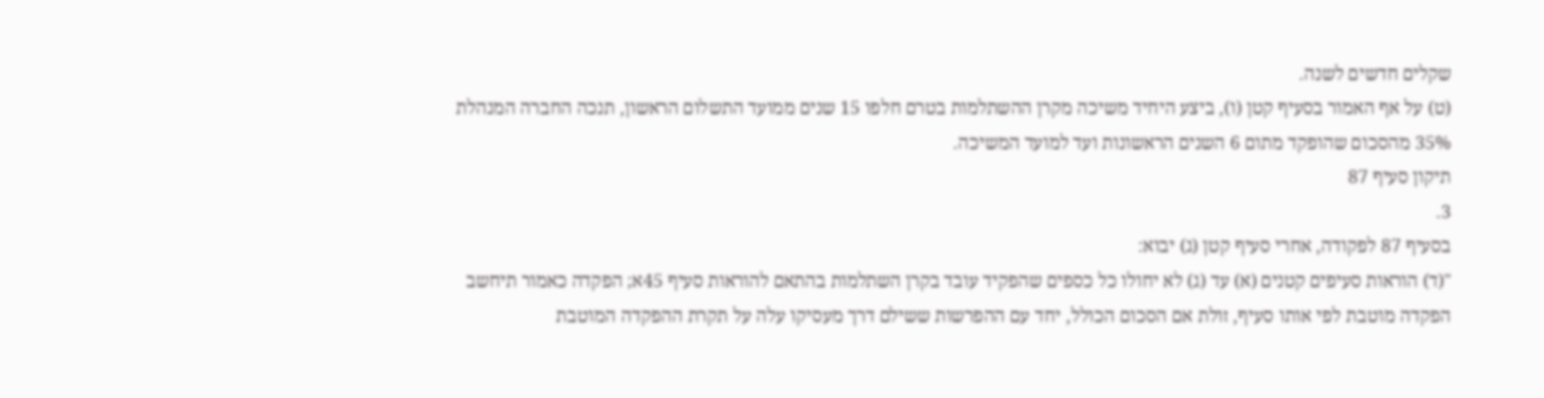שקלים חדשים לשנה.
(ט) על אף האמור בסעיף קטן (ו), ביצע היחיד משיכה מקרן ההשתלמות בטרם חלפו 15 שנים ממועד התשלום הראשון, תנכה החברה המנהלת 35% מהסכום שהופקד מתום 6 השנים הראשונות ועד למועד המשיכה.
תיקון סעיף 87
3.
בסעיף 87 לפקודה, אחרי סעיף קטן (ג) יבוא:
"(ד) הוראות סעיפים קטנים (א) עד (ג) לא יחולו כל כספים שהפקיד עובד בקרן השתלמות בהתאם להוראות סעיף 45א; הפקדה כאמור תיחשב הפקדה מוטבת לפי אותו סעיף, זולת אם הסכום הכולל, יחד עם ההפרשות ששילם דרך מעסיקו עלה על תקרת ההפקדה המוטבת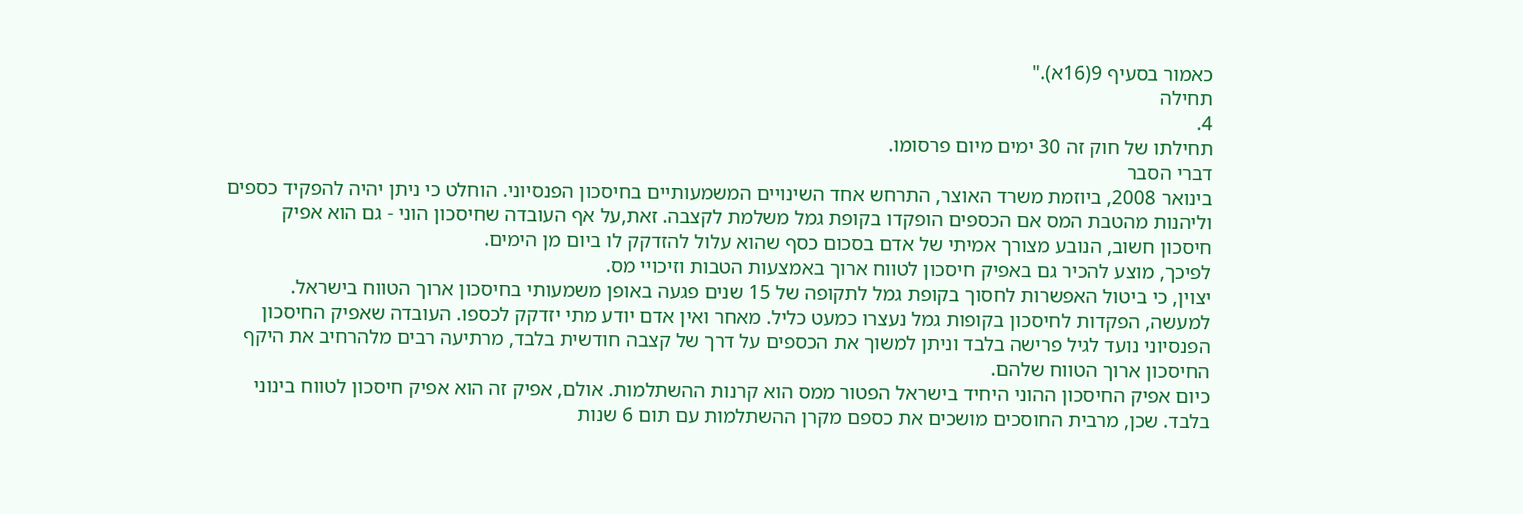כאמור בסעיף 9(16א)."
תחילה
4.
תחילתו של חוק זה 30 ימים מיום פרסומו.
דברי הסבר
בינואר 2008, ביוזמת משרד האוצר, התרחש אחד השינויים המשמעותיים בחיסכון הפנסיוני. הוחלט כי ניתן יהיה להפקיד כספים וליהנות מהטבת המס אם הכספים הופקדו בקופת גמל משלמת לקצבה. זאת,על אף העובדה שחיסכון הוני - גם הוא אפיק חיסכון חשוב, הנובע מצורך אמיתי של אדם בסכום כסף שהוא עלול להזדקק לו ביום מן הימים.
לפיכך, מוצע להכיר גם באפיק חיסכון לטווח ארוך באמצעות הטבות וזיכויי מס.
יצוין, כי ביטול האפשרות לחסוך בקופת גמל לתקופה של 15 שנים פגעה באופן משמעותי בחיסכון ארוך הטווח בישראל. למעשה, הפקדות לחיסכון בקופות גמל נעצרו כמעט כליל. מאחר ואין אדם יודע מתי יזדקק לכספו. העובדה שאפיק החיסכון הפנסיוני נועד לגיל פרישה בלבד וניתן למשוך את הכספים על דרך של קצבה חודשית בלבד, מרתיעה רבים מלהרחיב את היקף החיסכון ארוך הטווח שלהם.
כיום אפיק החיסכון ההוני היחיד בישראל הפטור ממס הוא קרנות ההשתלמות. אולם, אפיק זה הוא אפיק חיסכון לטווח בינוני בלבד. שכן, מרבית החוסכים מושכים את כספם מקרן ההשתלמות עם תום 6 שנות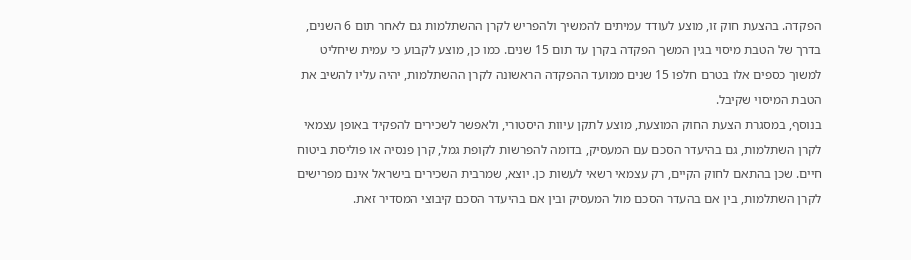הפקדה. בהצעת חוק זו, מוצע לעודד עמיתים להמשיך ולהפריש לקרן ההשתלמות גם לאחר תום 6 השנים, בדרך של הטבת מיסוי בגין המשך הפקדה בקרן עד תום 15 שנים. כמו כן, מוצע לקבוע כי עמית שיחליט למשוך כספים אלו בטרם חלפו 15 שנים ממועד ההפקדה הראשונה לקרן ההשתלמות, יהיה עליו להשיב את הטבת המיסוי שקיבל.
בנוסף, במסגרת הצעת החוק המוצעת, מוצע לתקן עיוות היסטורי, ולאפשר לשכירים להפקיד באופן עצמאי לקרן השתלמות, גם בהיעדר הסכם עם המעסיק, בדומה להפרשות לקופת גמל, קרן פנסיה או פוליסת ביטוח חיים. שכן בהתאם לחוק הקיים, רק עצמאי רשאי לעשות כן. יוצא, שמרבית השכירים בישראל אינם מפרישים לקרן השתלמות, בין אם בהעדר הסכם מול המעסיק ובין אם בהיעדר הסכם קיבוצי המסדיר זאת.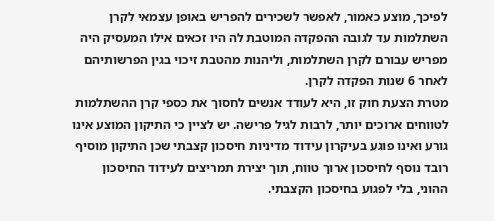לפיכך, מוצע כאמור, לאפשר לשכירים להפריש באופן עצמאי לקרן השתלמות עד לגובה ההפקדה המוטבת לה היו זכאים אילו המעסיק היה מפריש עבורם לקרן השתלמות, וליהנות מהטבת זיכוי בגין הפרשותיהם לאחר 6 שנות הפקדה לקרן.
מטרת הצעת חוק זו, היא לעודד אנשים לחסוך את כספי קרן ההשתלמות לטווחים ארוכים יותר, לרבות לגיל פרישה. יש לציין כי התיקון המוצע אינו גורע ואינו פוגע בעיקרון עידוד מדיניות חיסכון קצבתי שכן התיקון מוסיף רובד נוסף לחיסכון ארוך טווח, תוך יצירת תמריצים לעידוד החיסכון ההוני, בלי לפגוע בחיסכון הקצבתי.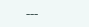---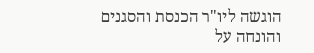הוגשה ליו"ר הכנסת והסגנים
והונחה על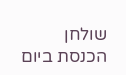שולחן הכנסת ביום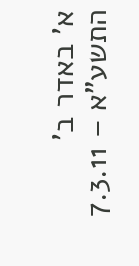א' באדר ב' התשע"א – 7.3.11